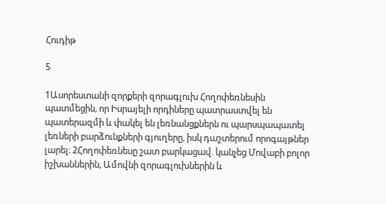Հուդիթ

5

1Ասորեստանի զորքերի զորագլուխ Հողոփեռնեսին պատմեցին, որ Իսրայելի որդիները պատրաստվել են պատերազմի և փակել են լեռնանցքներն ու պարսպապատել լեռների բարձունքների գյուղերը, իսկ դաշտերում որոգայթներ լարել։ 2Հողոփեռնեսը շատ բարկացավ. կանչեց Մովաբի բոլոր իշխաններին, Ամովնի զորագլուխներին և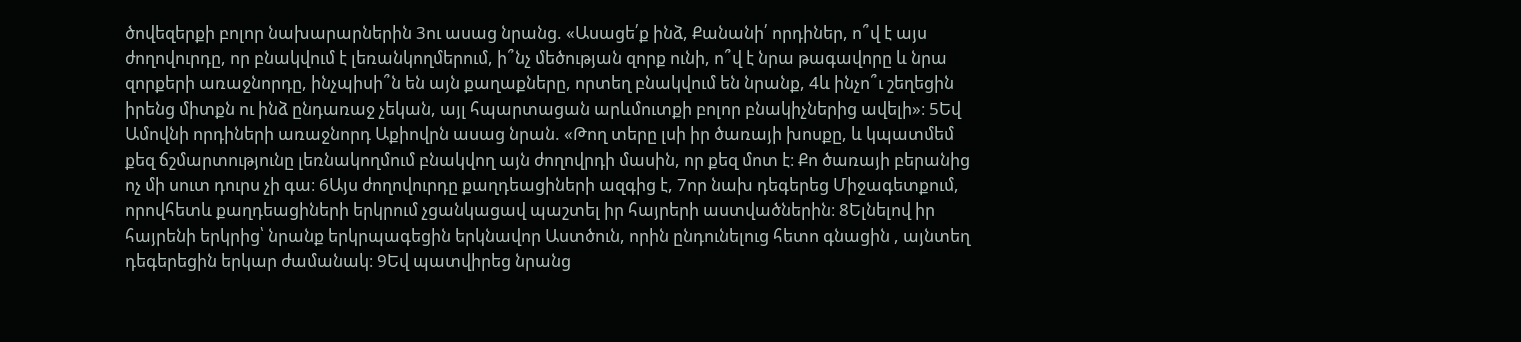ծովեզերքի բոլոր նախարարներին 3ու ասաց նրանց. «Ասացե՛ք ինձ, Քանանի՛ որդիներ, ո՞վ է այս ժողովուրդը, որ բնակվում է լեռանկողմերում, ի՞նչ մեծության զորք ունի, ո՞վ է նրա թագավորը և նրա զորքերի առաջնորդը, ինչպիսի՞ն են այն քաղաքները, որտեղ բնակվում են նրանք, 4և ինչո՞ւ շեղեցին իրենց միտքն ու ինձ ընդառաջ չեկան, այլ հպարտացան արևմուտքի բոլոր բնակիչներից ավելի»։ 5Եվ Ամովնի որդիների առաջնորդ Աքիովրն ասաց նրան. «Թող տերը լսի իր ծառայի խոսքը, և կպատմեմ քեզ ճշմարտությունը լեռնակողմում բնակվող այն ժողովրդի մասին, որ քեզ մոտ է։ Քո ծառայի բերանից ոչ մի սուտ դուրս չի գա։ 6Այս ժողովուրդը քաղդեացիների ազգից է, 7որ նախ դեգերեց Միջագետքում, որովհետև քաղդեացիների երկրում չցանկացավ պաշտել իր հայրերի աստվածներին։ 8Ելնելով իր հայրենի երկրից՝ նրանք երկրպագեցին երկնավոր Աստծուն, որին ընդունելուց հետո գնացին , այնտեղ դեգերեցին երկար ժամանակ։ 9Եվ պատվիրեց նրանց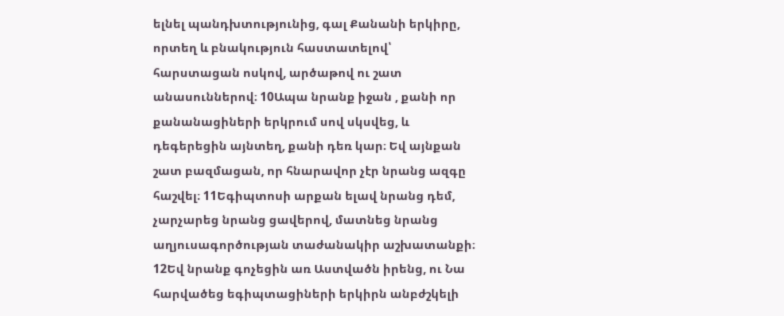ելնել պանդխտությունից, գալ Քանանի երկիրը, որտեղ և բնակություն հաստատելով՝ հարստացան ոսկով, արծաթով ու շատ անասուններով։ 10Ապա նրանք իջան , քանի որ քանանացիների երկրում սով սկսվեց, և դեգերեցին այնտեղ, քանի դեռ կար։ Եվ այնքան շատ բազմացան, որ հնարավոր չէր նրանց ազգը հաշվել։ 11Եգիպտոսի արքան ելավ նրանց դեմ, չարչարեց նրանց ցավերով, մատնեց նրանց աղյուսագործության տաժանակիր աշխատանքի։ 12Եվ նրանք գոչեցին առ Աստվածն իրենց, ու Նա հարվածեց եգիպտացիների երկիրն անբժշկելի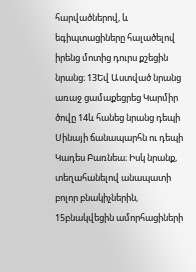հարվածներով, և եգիպտացիները հալածելով իրենց մոտից դուրս քշեցին նրանց։ 13Եվ Աստված նրանց առաջ ցամաքեցրեց Կարմիր ծովը 14և հանեց նրանց դեպի Սինայի ճանապարհն ու դեպի Կադես Բառնեա։ Իսկ նրանք, տեղահանելով անապատի բոլոր բնակիչներին, 15բնակվեցին ամորհացիների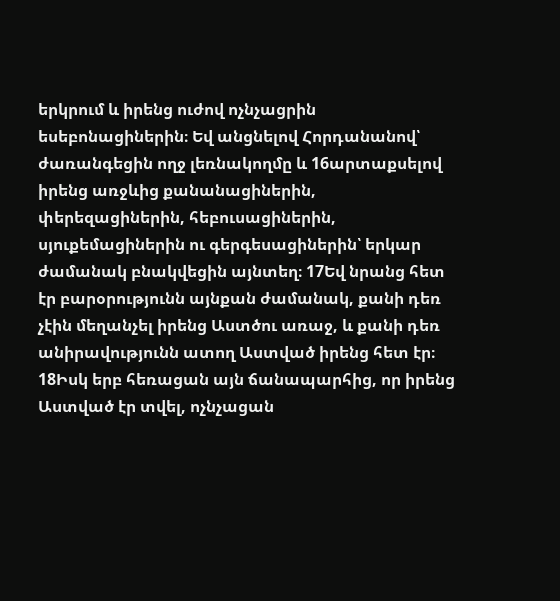երկրում և իրենց ուժով ոչնչացրին եսեբոնացիներին։ Եվ անցնելով Հորդանանով՝ ժառանգեցին ողջ լեռնակողմը և 16արտաքսելով իրենց առջևից քանանացիներին, փերեզացիներին, հեբուսացիներին, սյուքեմացիներին ու գերգեսացիներին՝ երկար ժամանակ բնակվեցին այնտեղ։ 17Եվ նրանց հետ էր բարօրությունն այնքան ժամանակ, քանի դեռ չէին մեղանչել իրենց Աստծու առաջ, և քանի դեռ անիրավությունն ատող Աստված իրենց հետ էր։ 18Իսկ երբ հեռացան այն ճանապարհից, որ իրենց Աստված էր տվել, ոչնչացան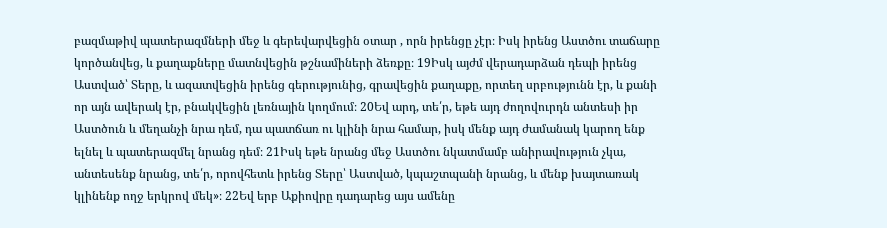բազմաթիվ պատերազմների մեջ և գերեվարվեցին օտար , որն իրենցը չէր։ Իսկ իրենց Աստծու տաճարը կործանվեց, և քաղաքները մատնվեցին թշնամիների ձեռքը։ 19Իսկ այժմ վերադարձան դեպի իրենց Աստված՝ Տերը, և ազատվեցին իրենց գերությունից, գրավեցին քաղաքը, որտեղ սրբությունն էր, և քանի որ այն ավերակ էր, բնակվեցին լեռնային կողմում։ 20Եվ արդ, տե՛ր, եթե այդ ժողովուրդն անտեսի իր Աստծուն և մեղանչի նրա դեմ, դա պատճառ ու կլինի նրա համար, իսկ մենք այդ ժամանակ կարող ենք ելնել և պատերազմել նրանց դեմ։ 21Իսկ եթե նրանց մեջ Աստծու նկատմամբ անիրավություն չկա, անտեսենք նրանց, տե՛ր, որովհետև իրենց Տերը՝ Աստված, կպաշտպանի նրանց, և մենք խայտառակ կլինենք ողջ երկրով մեկ»։ 22Եվ երբ Աքիովրը դադարեց այս ամենը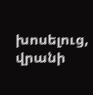խոսելուց, վրանի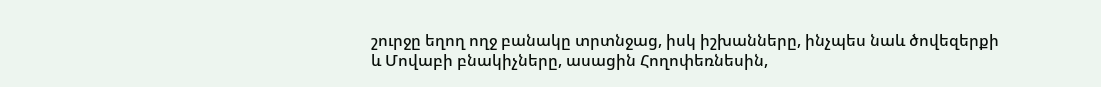շուրջը եղող ողջ բանակը տրտնջաց, իսկ իշխանները, ինչպես նաև ծովեզերքի և Մովաբի բնակիչները, ասացին Հողոփեռնեսին,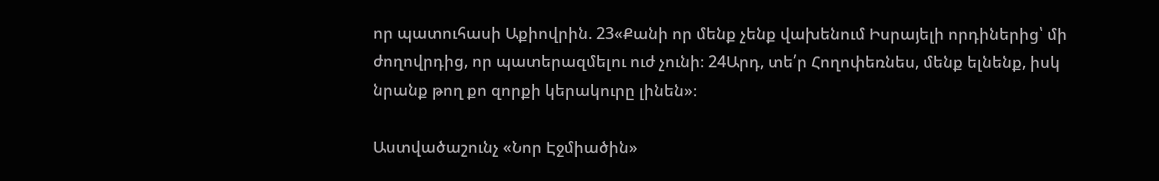որ պատուհասի Աքիովրին. 23«Քանի որ մենք չենք վախենում Իսրայելի որդիներից՝ մի ժողովրդից, որ պատերազմելու ուժ չունի։ 24Արդ, տե՛ր Հողոփեռնես, մենք ելնենք, իսկ նրանք թող քո զորքի կերակուրը լինեն»։

Աստվածաշունչ «Նոր Էջմիածին»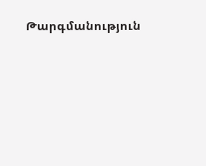Թարգմանություն